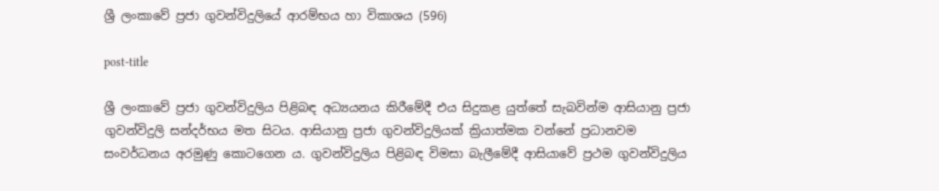ශ්‍රී ලංකාවේ ප්‍රජා ගුවන්විදුලියේ ආරම්භය හා විකාශය (596)

post-title

ශ්‍රී ලංකාවේ ප්‍රජා ගුවන්විදුලිය පිළිබඳ අධ්‍යයනය කිරීමේදී එය සිදුකළ යුත්තේ සැබවින්ම ආසියානු ප්‍රජා ගුවන්විදුලි සන්දර්භය මත සිටය. ආසියානු ප්‍රජා ගුවන්විදුලියක් ක්‍රියාත්මක වන්නේ ප්‍රධානවම සංවර්ධනය අරමුණු කොටගෙන ය. ගුවන්විදුලිය පිළිබඳ විමසා බැලීමේදී ආසියාවේ ප්‍රථම ගුවන්විදුලිය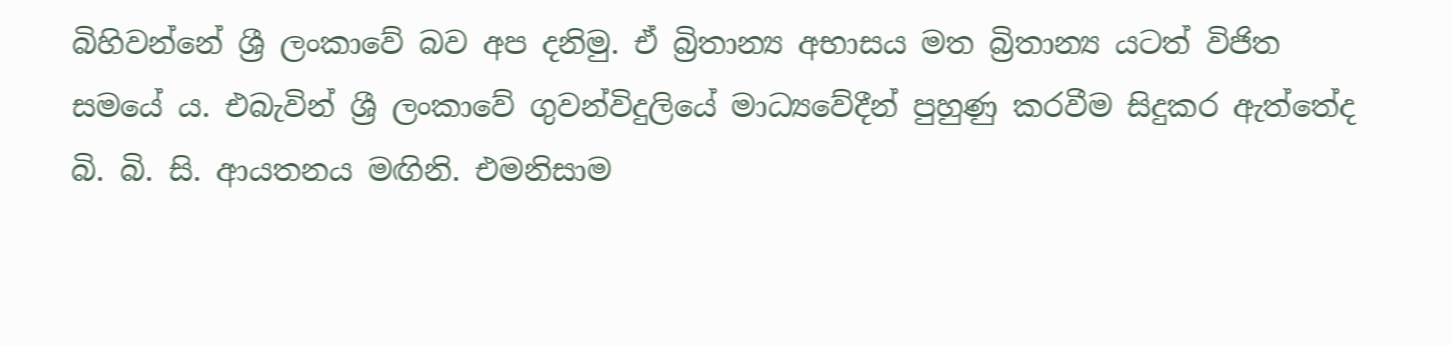බිහිවන්නේ ශ්‍රී ලංකාවේ බව අප දනිමු. ඒ බ්‍රිතාන්‍ය අභාසය මත බ්‍රිතාන්‍ය යටත් විජිත සමයේ ය. එබැවින් ශ්‍රී ලංකාවේ ගුවන්විදුලියේ මාධ්‍යවේදීන් පුහුණු කරවීම සිදුකර ඇත්තේද බි. බි. සි. ආයතනය මඟිනි. එමනිසාම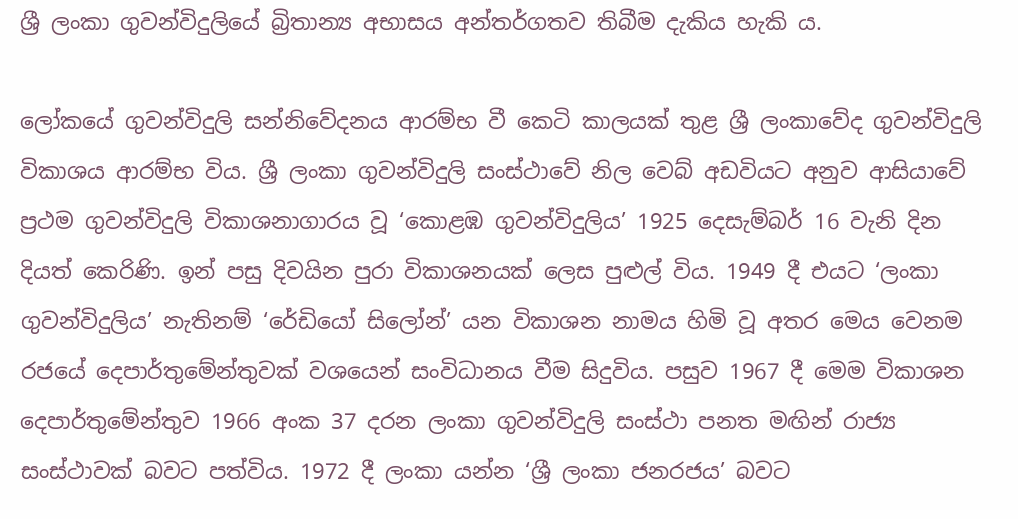ශ්‍රී ලංකා ගුවන්විදුලියේ බ්‍රිතාන්‍ය අභාසය අන්තර්ගතව තිබීම දැකිය හැකි ය.

ලෝකයේ ගුවන්විදුලි සන්නිවේදනය ආරම්භ වී කෙටි කාලයක් තුළ ශ්‍රී ලංකාවේද ගුවන්විදුලි විකාශය ආරම්භ විය. ශ්‍රී ලංකා ගුවන්විදුලි සංස්ථාවේ නිල වෙබ් අඩවියට අනුව ආසියාවේ ප්‍රථම ගුවන්විදුලි විකාශනාගාරය වූ ‘කොළඹ ගුවන්විදුලිය’ 1925 දෙසැම්බර් 16 වැනි දින දියත් කෙරිණි. ඉන් පසු දිවයින පුරා විකාශනයක් ලෙස පුළුල් විය. 1949 දී එයට ‘ලංකා ගුවන්විදුලිය’ නැතිනම් ‘රේඩියෝ සිලෝන්’ යන විකාශන නාමය හිමි වූ අතර මෙය වෙනම රජයේ දෙපාර්තුමේන්තුවක් වශයෙන් සංවිධානය වීම සිදුවිය. පසුව 1967 දී මෙම විකාශන දෙපාර්තුමේන්තුව 1966 අංක 37 දරන ලංකා ගුවන්විදුලි සංස්ථා පනත මඟින් රාජ්‍ය සංස්ථාවක් බවට පත්විය. 1972 දී ලංකා යන්න ‘ශ්‍රී ලංකා ජනරජය’ බවට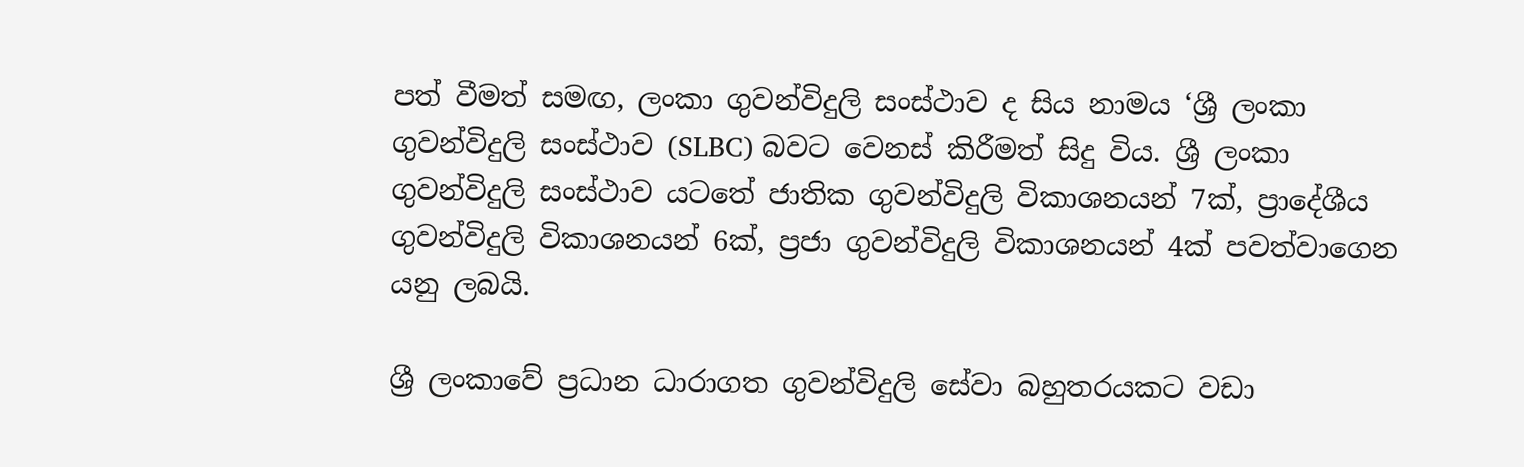පත් වීමත් සමඟ, ලංකා ගුවන්විදුලි සංස්ථාව ද සිය නාමය ‘ශ්‍රී ලංකා ගුවන්විදුලි සංස්ථාව (SLBC) බවට වෙනස් කිරීමත් සිදු විය. ශ්‍රී ලංකා ගුවන්විදුලි සංස්ථාව යටතේ ජාතික ගුවන්විදුලි විකාශනයන් 7ක්, ප්‍රාදේශීය ගුවන්විදුලි විකාශනයන් 6ක්, ප්‍රජා ගුවන්විදුලි විකාශනයන් 4ක් පවත්වාගෙන යනු ලබයි.

ශ්‍රී ලංකාවේ ප්‍රධාන ධාරාගත ගුවන්විදුලි සේවා බහුතරයකට වඩා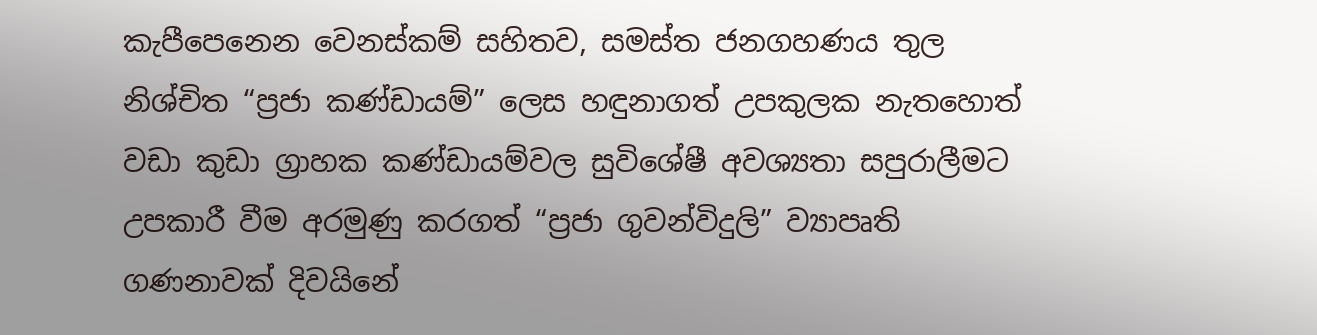කැපීපෙනෙන වෙනස්කම් සහිතව, සමස්ත ජනගහණය තුල නිශ්චිත “ප්‍රජා කණ්ඩායම්” ලෙස හඳුනාගත් උපකුලක නැතහොත් වඩා කුඩා ග්‍රාහක කණ්ඩායම්වල සුවිශේෂී අවශ්‍යතා සපුරාලීමට උපකාරී වීම අරමුණු කරගත් “ප්‍රජා ගුවන්විදුලි” ව්‍යාපෘති ගණනාවක් දිවයිනේ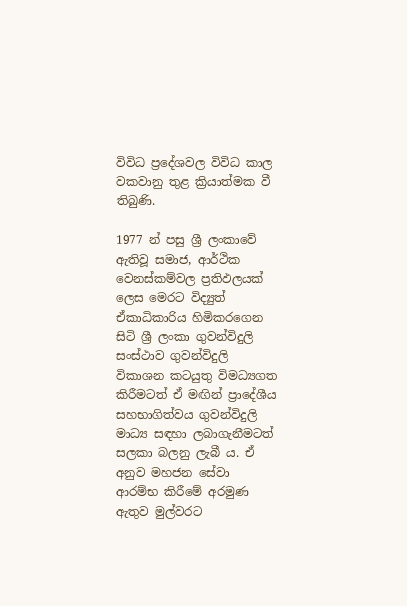විවිධ ප්‍රදේශවල විවිධ කාල වකවානු තුළ ක්‍රියාත්මක වී තිබුණි.

1977 න් පසු ශ්‍රී ලංකාවේ ඇතිවූ සමාජ, ආර්ථික වෙනස්කම්වල ප්‍රතිඵලයක් ලෙස මෙරට විද්‍යුත් ඒකාධිකාරිය හිමිකරගෙන සිටි ශ්‍රී ලංකා ගුවන්විදුලි සංස්ථාව ගුවන්විදුලි විකාශන කටයුතු විමධ්‍යගත කිරීමටත් ඒ මඟින් ප්‍රාදේශීය සහභාගිත්වය ගුවන්විදුලි මාධ්‍ය සඳහා ලබාගැනීමටත් සලකා බලනු ලැබී ය. ඒ අනුව මහජන සේවා ආරම්භ කිරීමේ අරමුණ ඇතුව මුල්වරට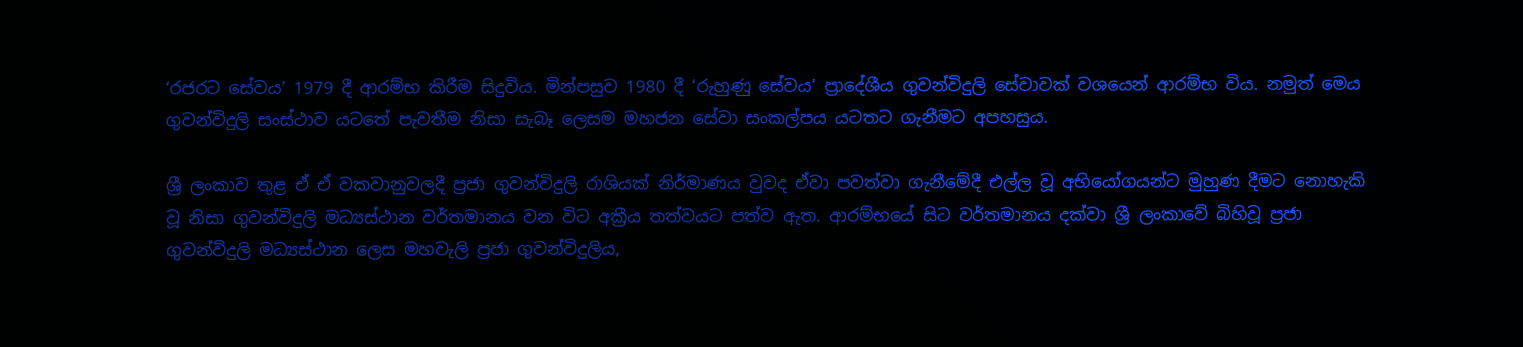‘රජරට සේවය’ 1979 දී ආරම්භ කිරීම සිදුවිය. මින්පසුව 1980 දී ‘රුහුණු සේවය’ ප්‍රාදේශීය ගුවන්විදුලි සේවාවක් වශයෙන් ආරම්භ විය. නමුත් මෙය ගුවන්විදුලි සංස්ථාව යටතේ පැවතීම නිසා සැබෑ ලෙසම මහජන සේවා සංකල්පය යටතට ගැනීමට අපහසුය.

ශ්‍රී ලංකාව තුළ ඒ ඒ වකවානුවලදී ප්‍රජා ගුවන්විදුලි රාශියක් නිර්මාණය වුවද ඒවා පවත්වා ගැනීමේදී එල්ල වූ අභියෝගයන්ට මුහුණ දීමට නොහැකි වූ නිසා ගුවන්විදුලි මධ්‍යස්ථාන වර්තමානය වන විට අක්‍රීය තත්වයට පත්ව ඇත. ආරම්භයේ සිට වර්තමානය දක්වා ශ්‍රී ලංකාවේ බිහිවූ ප්‍රජා ගුවන්විදුලි මධ්‍යස්ථාන ලෙස මහවැලි ප්‍රජා ගුවන්විදුලිය,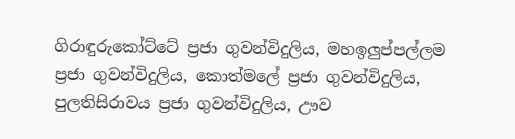ගිරාඳුරුකෝට්ටේ ප්‍රජා ගුවන්විදුලිය, මහඉලුප්පල්ලම ප්‍රජා ගුවන්විදුලිය, කොත්මලේ ප්‍රජා ගුවන්විදුලිය, පුලතිසිරාවය ප්‍රජා ගුවන්විදුලිය, ඌව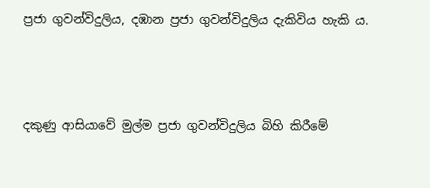ප්‍රජා ගුවන්විදුලිය, දඹාන ප්‍රජා ගුවන්විදුලිය දැකිවිය හැකි ය.



දකුණු ආසියාවේ මුල්ම ප්‍රජා ගුවන්විදුලිය බිහි කිරීමේ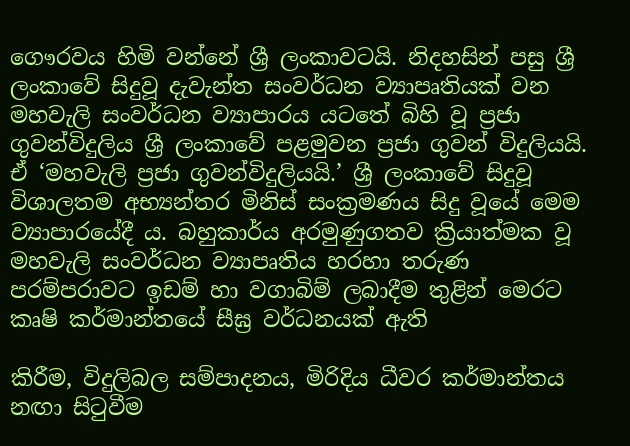ගෞරවය හිමි වන්නේ ශ්‍රී ලංකාවටයි. නිදහසින් පසු ශ්‍රී ලංකාවේ සිදුවූ දැවැන්ත සංවර්ධන ව්‍යාපෘතියක් වන මහවැලි සංවර්ධන ව්‍යාපාරය යටතේ බිහි වූ ප්‍රජා ගුවන්විදුලිය ශ්‍රී ලංකාවේ පළමුවන ප්‍රජා ගුවන් විදුලියයි. ඒ ‘මහවැලි ප්‍රජා ගුවන්විදුලියයි.’ ශ්‍රී ලංකාවේ සිදුවූ විශාලතම අභ්‍යන්තර මිනිස් සංක්‍රමණය සිදු වූයේ මෙම ව්‍යාපාරයේදී ය. බහුකාර්ය අරමුණුගතව ක්‍රියාත්මක වූ මහවැලි සංවර්ධන ව්‍යාපෘතිය හරහා තරුණ පරම්පරාවට ඉඩම් හා වගාබිම් ලබාදීම තුළින් මෙරට කෘෂි කර්මාන්තයේ සීඝ්‍ර වර්ධනයක් ඇති

කිරීම, විදුලිබල සම්පාදනය, මිරිදිය ධීවර කර්මාන්තය නඟා සිටුවීම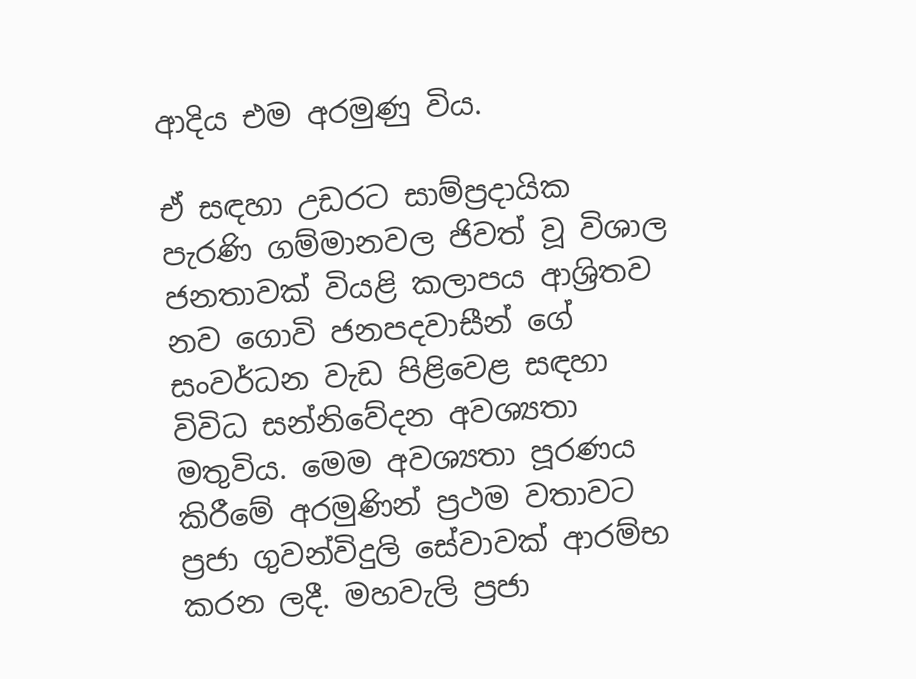ආදිය එම අරමුණු විය.

ඒ සඳහා උඩරට සාම්ප්‍රදායික පැරණි ගම්මානවල ජිවත් වූ විශාල ජනතාවක් වියළි කලාපය ආශ්‍රිතව නව ගොවි ජනපදවාසීන් ගේ සංවර්ධන වැඩ පිළිවෙළ සඳහා විවිධ සන්නිවේදන අවශ්‍යතා මතුවිය. මෙම අවශ්‍යතා පූරණය කිරීමේ අරමුණින් ප්‍රථම වතාවට ප්‍රජා ගුවන්විදුලි සේවාවක් ආරම්භ කරන ලදී. මහවැලි ප්‍රජා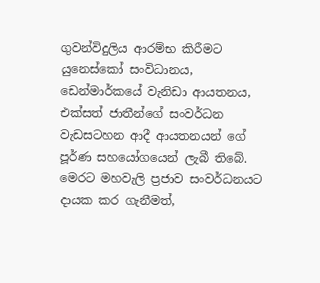ගුවන්විදුලිය ආරම්භ කිරීමට යුනෙස්කෝ සංවිධානය, ඩෙන්මාර්කයේ වැනිඩා ආයතනය, එක්සත් ජාතීන්ගේ සංවර්ධන වැඩසටහන ආදී ආයතනයන් ගේ පූර්ණ සහයෝගයෙන් ලැබී තිබේ. මෙරට මහවැලි ප්‍රජාව සංවර්ධනයට දායක කර ගැනීමත්,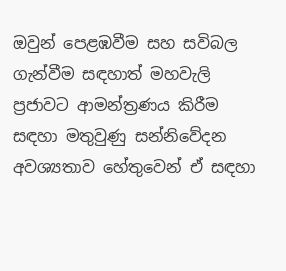ඔවුන් පෙළඹවීම සහ සවිබල ගැන්වීම සඳහාත් මහවැලි ප්‍රජාවට ආමන්ත්‍රණය කිරීම සඳහා මතුවුණු සන්නිවේදන අවශ්‍යතාව හේතුවෙන් ඒ සඳහා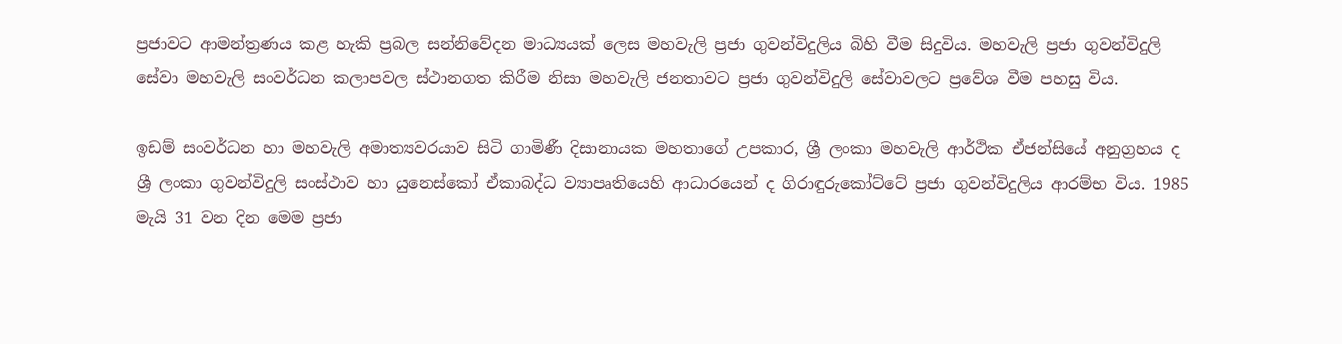ප්‍රජාවට ආමන්ත්‍රණය කළ හැකි ප්‍රබල සන්නිවේදන මාධ්‍යයක් ලෙස මහවැලි ප්‍රජා ගුවන්විදුලිය බිහි වීම සිදුවිය. මහවැලි ප්‍රජා ගුවන්විදුලි සේවා මහවැලි සංවර්ධන කලාපවල ස්ථානගත කිරීම නිසා මහවැලි ජනතාවට ප්‍රජා ගුවන්විදුලි සේවාවලට ප්‍රවේශ වීම පහසු විය.

ඉඩම් සංවර්ධන හා මහවැලි අමාත්‍යවරයාව සිටි ගාමිණී දිසානායක මහතාගේ උපකාර, ශ්‍රී ලංකා මහවැලි ආර්ථික ඒජන්සියේ අනුග්‍රහය ද ශ්‍රී ලංකා ගුවන්විදුලි සංස්ථාව හා යුනෙස්කෝ ඒකාබද්ධ ව්‍යාපෘතියෙහි ආධාරයෙන් ද ගිරාඳුරුකෝට්ටේ ප්‍රජා ගුවන්විදුලිය ආරම්භ විය. 1985 මැයි 31 වන දින මෙම ප්‍රජා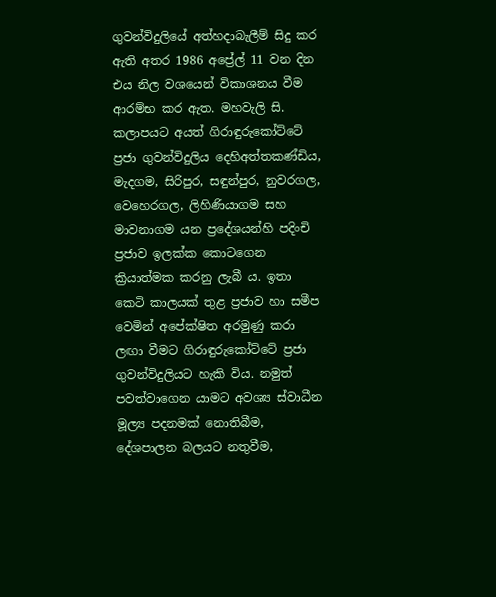ගුවන්විදුලියේ අත්හදාබැලීම් සිදු කර ඇති අතර 1986 අප්‍රේල් 11 වන දින එය නිල වශයෙන් විකාශනය වීම ආරම්භ කර ඇත. මහවැලි සි. කලාපයට අයත් ගිරාඳුරුකෝට්ටේ ප්‍රජා ගුවන්විදුලිය දෙහිඅත්තකණ්ඩිය, මැදගම, සිරිපුර, සඳුන්පුර, නුවරගල, වෙහෙරගල, ලිහිණියාගම සහ මාවනාගම යන ප්‍රදේශයන්හි පදිංචි ප්‍රජාව ඉලක්ක කොටගෙන ක්‍රියාත්මක කරනු ලැබී ය. ඉතා කෙටි කාලයක් තුළ ප්‍රජාව හා සමීප වෙමින් අපේක්ෂිත අරමුණු කරා ලඟා වීමට ගිරාඳුරුකෝට්ටේ ප්‍රජා ගුවන්විදුලියට හැකි විය. නමුත් පවත්වාගෙන යාමට අවශ්‍ය ස්වාධීන මූල්‍ය පදනමක් නොතිබීම, දේශපාලන බලයට නතුවීම,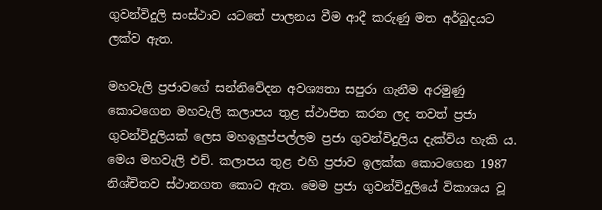ගුවන්විදුලි සංස්ථාව යටතේ පාලනය වීම ආදී කරුණු මත අර්බුදයට ලක්ව ඇත.

මහවැලි ප්‍රජාවගේ සන්නිවේදන අවශ්‍යතා සපුරා ගැනීම අරමුණු කොටගෙන මහවැලි කලාපය තුළ ස්ථාපිත කරන ලද තවත් ප්‍රජා ගුවන්විදුලියක් ලෙස මහඉලුප්පල්ලම ප්‍රජා ගුවන්විදුලිය දැක්විය හැකි ය. මෙය මහවැලි එච්. කලාපය තුළ එහි ප්‍රජාව ඉලක්ක කොටගෙන 1987 නිශ්චිතව ස්ථානගත කොට ඇත. මෙම ප්‍රජා ගුවන්විදුලියේ විකාශය වූ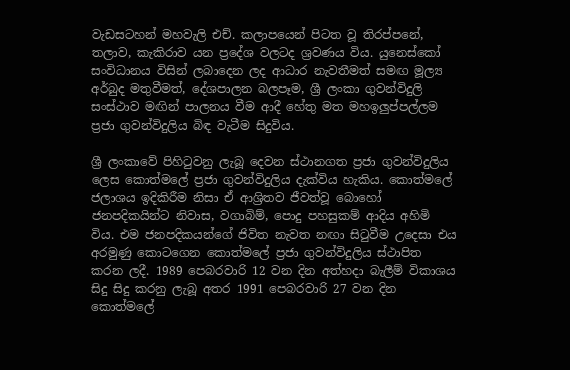වැඩසටහන් මහවැලි එච්. කලාපයෙන් පිටත වූ තිරප්පනේ, තලාව, කැකිරාව යන ප්‍රදේශ වලටද ශ්‍රවණය විය. යුනෙස්කෝ සංවිධානය විසින් ලබාදෙන ලද ආධාර නැවතීමත් සමඟ මූල්‍ය අර්බුද මතුවීමත්, දේශපාලන බලපෑම, ශ්‍රී ලංකා ගුවන්විදුලි සංස්ථාව මඟින් පාලනය වීම ආදී හේතු මත මහඉලුප්පල්ලම ප්‍රජා ගුවන්විදුලිය බිඳ වැටීම සිදුවිය.

ශ්‍රී ලංකාවේ පිහිටුවනු ලැබූ දෙවන ස්ථානගත ප්‍රජා ගුවන්විදුලිය ලෙස කොත්මලේ ප්‍රජා ගුවන්විදුලිය දැක්විය හැකිය. කොත්මලේ ජලාශය ඉදිකිරීම නිසා ඒ ආශ්‍රිතව ජීවත්වූ බොහෝ ජනපදිකයින්ට නිවාස, වගාබිම්, පොදු පහසුකම් ආදිය අහිමි විය. එම ජනපදිකයන්ගේ ජිවිත නැවත නඟා සිටුවීම උදෙසා එය අරමුණු කොටගෙන කොත්මලේ ප්‍රජා ගුවන්විදුලිය ස්ථාපිත කරන ලදී. 1989 පෙබරවාරි 12 වන දින අත්හදා බැලීම් විකාශය සිදු සිදු කරනු ලැබූ අතර 1991 පෙබරවාරි 27 වන දින කොත්මලේ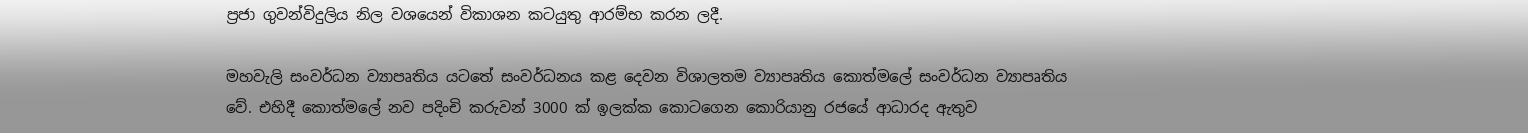ප්‍රජා ගුවන්විදුලිය නිල වශයෙන් විකාශන කටයුතු ආරම්භ කරන ලදී.

මහවැලි සංවර්ධන ව්‍යාපෘතිය යටතේ සංවර්ධනය කළ දෙවන විශාලතම ව්‍යාපෘතිය කොත්මලේ සංවර්ධන ව්‍යාපෘතිය වේ. එහිදී කොත්මලේ නව පදිංචි කරුවන් 3000 ක් ඉලක්ක කොටගෙන කොරියානු රජයේ ආධාරද ඇතුව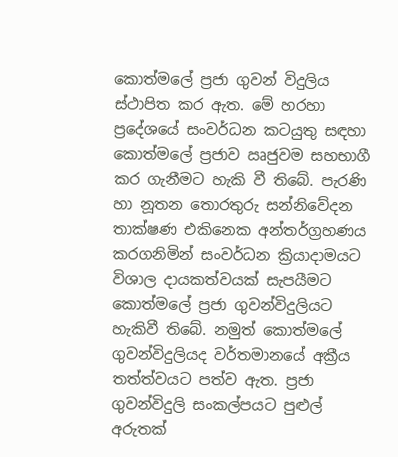කොත්මලේ ප්‍රජා ගුවන් විදුලිය ස්ථාපිත කර ඇත. මේ හරහා ප්‍රදේශයේ සංවර්ධන කටයුතු සඳහා කොත්මලේ ප්‍රජාව ඍජුවම සහභාගී කර ගැනීමට හැකි වී තිබේ. පැරණි හා නූතන තොරතුරු සන්නිවේදන තාක්ෂණ එකිනෙක අන්තර්ග්‍රහණය කරගනිමින් සංවර්ධන ක්‍රියාදාමයට විශාල දායකත්වයක් සැපයීමට කොත්මලේ ප්‍රජා ගුවන්විදුලියට හැකිවී තිබේ. නමුත් කොත්මලේ ගුවන්විදුලියද වර්තමානයේ අක්‍රීය තත්ත්වයට පත්ව ඇත. ප්‍රජා ගුවන්විදුලි සංකල්පයට පුළුල් අරුතක්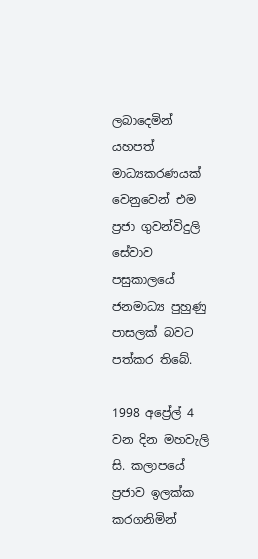ලබාදෙමින් යහපත් මාධ්‍යකරණයක් වෙනුවෙන් එම ප්‍රජා ගුවන්විදුලි සේවාව පසුකාලයේ ජනමාධ්‍ය පුහුණු පාසලක් බවට පත්කර තිබේ.

1998 අප්‍රේල් 4 වන දින මහවැලි සි. කලාපයේ ප්‍රජාව ඉලක්ක කරගනිමින්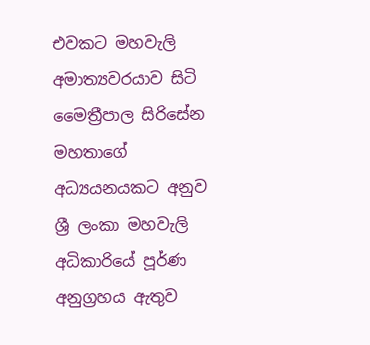එවකට මහවැලි අමාත්‍යවරයාව සිටි මෛත්‍රීපාල සිරිසේන මහතාගේ අධ්‍යයනයකට අනුව ශ්‍රී ලංකා මහවැලි අධිකාරියේ පූර්ණ අනුග්‍රහය ඇතුව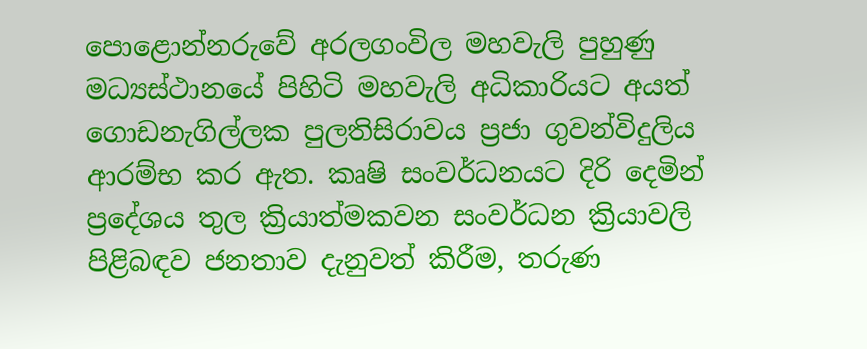පොළොන්නරුවේ අරලගංවිල මහවැලි පුහුණු මධ්‍යස්ථානයේ පිහිටි මහවැලි අධිකාරියට අයත් ගොඩනැගිල්ලක පුලතිසිරාවය ප්‍රජා ගුවන්විදුලිය ආරම්භ කර ඇත. කෘෂි සංවර්ධනයට දිරි දෙමින් ප්‍රදේශය තුල ක්‍රියාත්මකවන සංවර්ධන ක්‍රියාවලි පිළිබඳව ජනතාව දැනුවත් කිරීම, තරුණ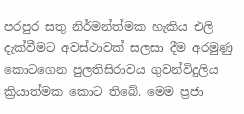පරපුර සතු නිර්මන්ත්මක හැකිය එලි දැක්වීමට අවස්ථාවක් සලසා දීම අරමුණු කොටගෙන පුලතිසිරාවය ගුවන්විදුලිය ක්‍රියාත්මක කොට තිබේ. මෙම ප්‍රජා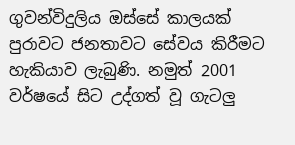ගුවන්විදුලිය ඔස්සේ කාලයක් පුරාවට ජනතාවට සේවය කිරීමට හැකියාව ලැබුණි. නමුත් 2001 වර්ෂයේ සිට උද්ගත් වූ ගැටලු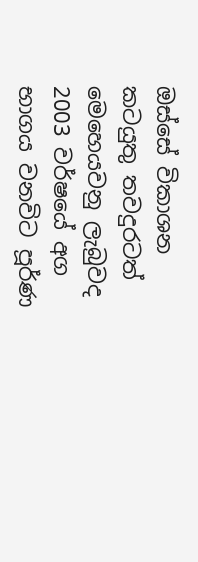ඔස්සේ විකාශන කටයුතු තවදුරටත් මෙහෙයවනු ලැබුවද 2003 වර්ෂයේ අග භාගය වනවිට පූර්ණ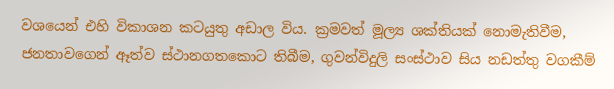වශයෙන් එහි විකාශන කටයුතු අඩාල විය. ක්‍රමවත් මූල්‍ය ශක්තියක් නොමැතිවීම, ජනතාවගෙන් ඈත්ව ස්ථානගතකොට තිබීම, ගුවන්විදුලි සංස්ථාව සිය නඩත්තු වගකීම්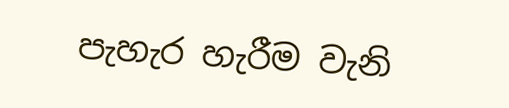පැහැර හැරීම වැනි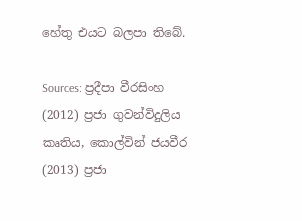හේතු එයට බලපා තිබේ.

Sources: ප්‍රදීපා වීරසිංහ (2012) ප්‍රජා ගුවන්විදුලිය කෘතිය, කොල්වින් ජයවීර (2013) ප්‍රජා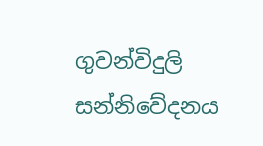ගුවන්විදුලි සන්නිවේදනය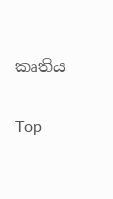කෘතිය

Top